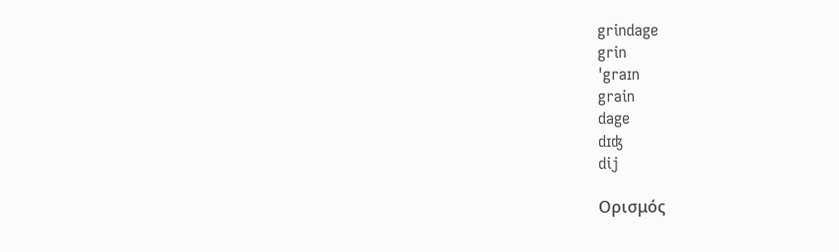grindage
grin
ˈgraɪn
grain
dage
dɪʤ
dij

Ορισμός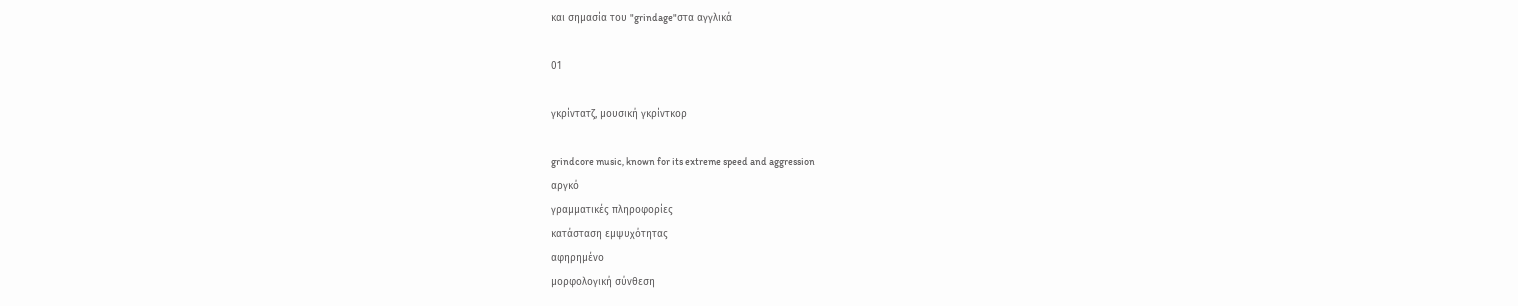και σημασία του "grindage"στα αγγλικά

01

γκρίντατζ, μουσική γκρίντκορ

grindcore music, known for its extreme speed and aggression
αργκό
γραμματικές πληροφορίες
κατάσταση εμψυχότητας
αφηρημένο
μορφολογική σύνθεση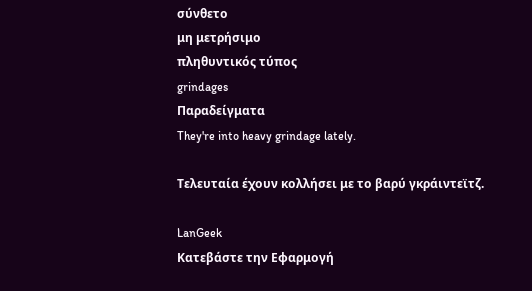σύνθετο
μη μετρήσιμο
πληθυντικός τύπος
grindages
Παραδείγματα
They're into heavy grindage lately.

Τελευταία έχουν κολλήσει με το βαρύ γκράιντεϊτζ.

LanGeek
Κατεβάστε την Εφαρμογή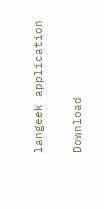langeek application

Download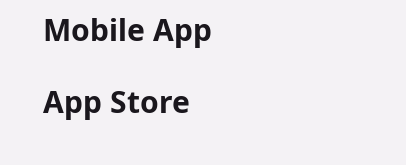Mobile App

App Store